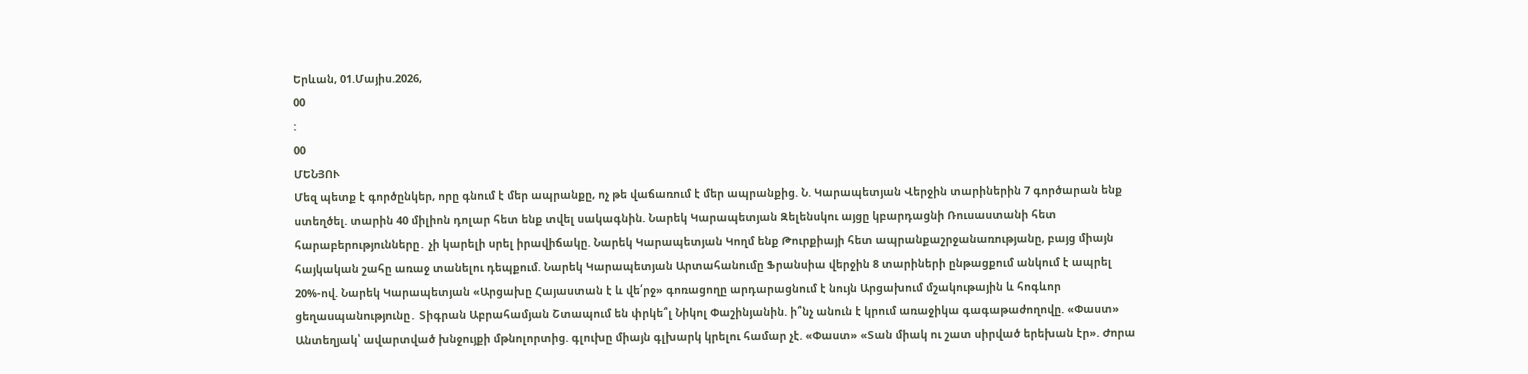Երևան, 01.Մայիս.2026,
00
:
00
ՄԵՆՅՈՒ
Մեզ պետք է գործընկեր, որը գնում է մեր ապրանքը, ոչ թե վաճառում է մեր ապրանքից. Ն. Կարապետյան Վերջին տարիներին 7 գործարան ենք ստեղծել. տարին 40 միլիոն դոլար հետ ենք տվել սակագնին. Նարեկ Կարապետյան Զելենսկու այցը կբարդացնի Ռուսաստանի հետ հարաբերությունները․ չի կարելի սրել իրավիճակը. Նարեկ Կարապետյան Կողմ ենք Թուրքիայի հետ ապրանքաշրջանառությանը, բայց միայն հայկական շահը առաջ տանելու դեպքում. Նարեկ Կարապետյան Արտահանումը Ֆրանսիա վերջին 8 տարիների ընթացքում անկում է ապրել 20%-ով. Նարեկ Կարապետյան «Արցախը Հայաստան է և վե՛րջ» գոռացողը արդարացնում է նույն Արցախում մշակութային և հոգևոր ցեղաuպանnւթյnւնը․ Տիգրան Աբրահամյան Շտապում են փրկե՞լ Նիկոլ Փաշինյանին. ի՞նչ անուն է կրում առաջիկա գագաթաժողովը. «Փաստ» Անտեղյակ՝ ավարտված խնջույքի մթնոլորտից. գլուխը միայն գլխարկ կրելու համար չէ. «Փաստ» «Տան միակ ու շատ սիրված երեխան էր». Ժորա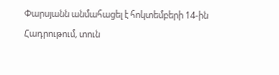Փարսյանն անմահացել է հոկտեմբերի 14-ին Հադրութում, տուն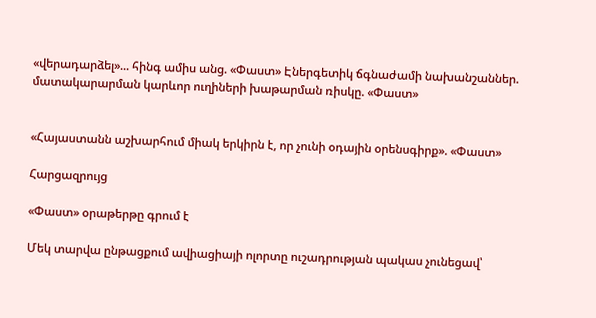«վերադարձել»... հինգ ամիս անց. «Փաստ» Էներգետիկ ճգնաժամի նախանշաններ. մատակարարման կարևոր ուղիների խաթարման ռիսկը. «Փաստ»


«Հայաստանն աշխարհում միակ երկիրն է, որ չունի օդային օրենսգիրք». «Փաստ»

Հարցազրույց

«Փաստ» օրաթերթը գրում է

Մեկ տարվա ընթացքում ավիացիայի ոլորտը ուշադրության պակաս չունեցավ՝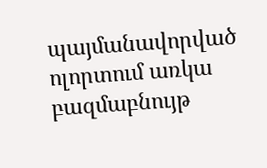պայմանավորված ոլորտում առկա բազմաբնույթ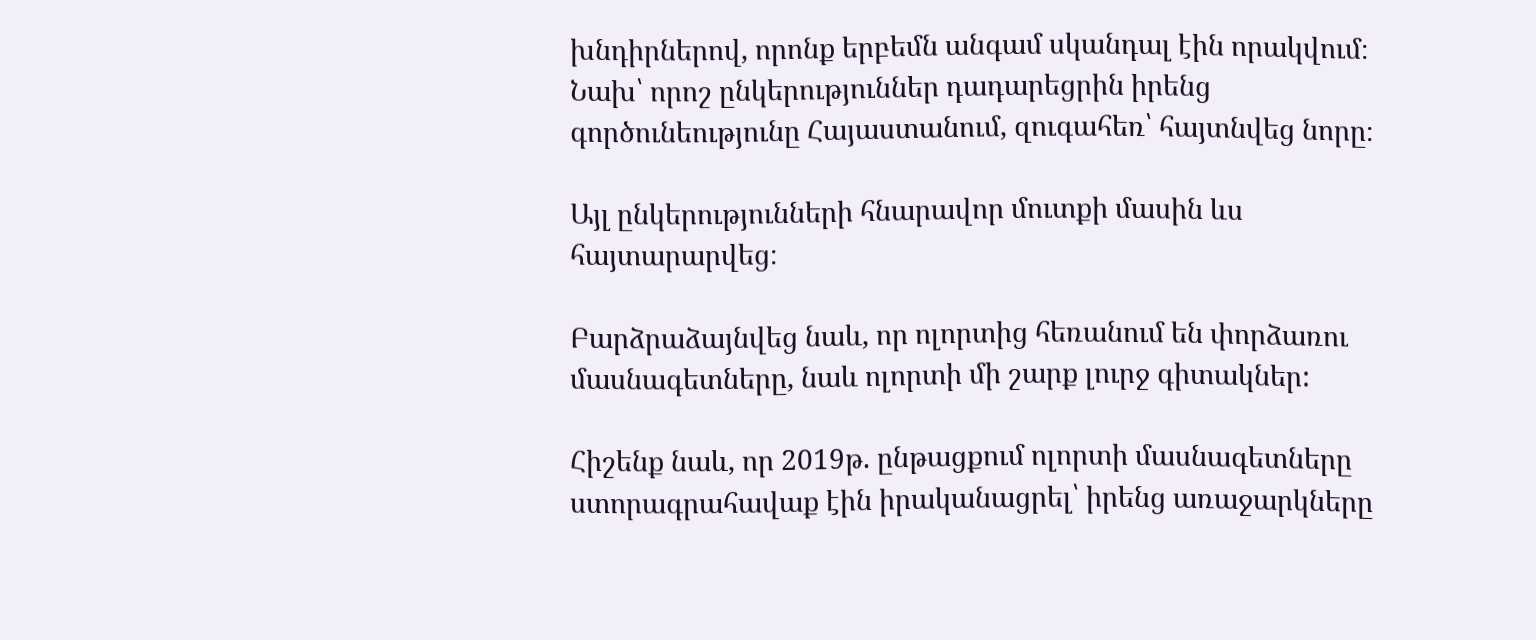խնդիրներով, որոնք երբեմն անգամ սկանդալ էին որակվում։ Նախ՝ որոշ ընկերություններ դադարեցրին իրենց գործունեությունը Հայաստանում, զուգահեռ՝ հայտնվեց նորը։

Այլ ընկերությունների հնարավոր մուտքի մասին ևս հայտարարվեց։

Բարձրաձայնվեց նաև, որ ոլորտից հեռանում են փորձառու մասնագետները, նաև ոլորտի մի շարք լուրջ գիտակներ:

Հիշենք նաև, որ 2019թ. ընթացքում ոլորտի մասնագետները ստորագրահավաք էին իրականացրել՝ իրենց առաջարկները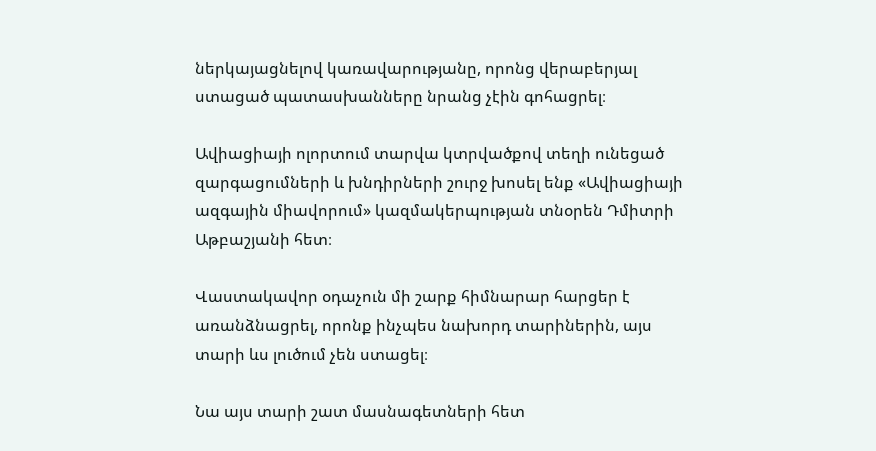ներկայացնելով կառավարությանը, որոնց վերաբերյալ ստացած պատասխանները նրանց չէին գոհացրել։

Ավիացիայի ոլորտում տարվա կտրվածքով տեղի ունեցած զարգացումների և խնդիրների շուրջ խոսել ենք «Ավիացիայի ազգային միավորում» կազմակերպության տնօրեն Դմիտրի Աթբաշյանի հետ։

Վաստակավոր օդաչուն մի շարք հիմնարար հարցեր է առանձնացրել, որոնք ինչպես նախորդ տարիներին, այս տարի ևս լուծում չեն ստացել։

Նա այս տարի շատ մասնագետների հետ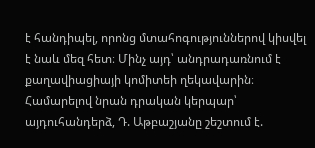է հանդիպել, որոնց մտահոգություններով կիսվել է նաև մեզ հետ։ Մինչ այդ՝ անդրադառնում է քաղավիացիայի կոմիտեի ղեկավարին։ Համարելով նրան դրական կերպար՝ այդուհանդերձ, Դ. Աթբաշյանը շեշտում է.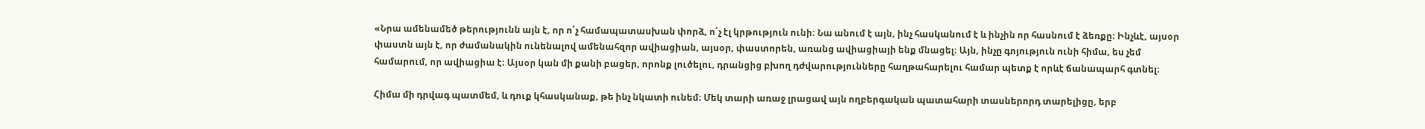«Նրա ամենամեծ թերությունն այն է, որ ո՛չ համապատասխան փորձ, ո՛չ էլ կրթություն ունի։ Նա անում է այն, ինչ հասկանում է և ինչին որ հասնում է ձեռքը։ Ինչևէ, այսօր փաստն այն է, որ ժամանակին ունենալով ամենահզոր ավիացիան, այսօր, փաստորեն, առանց ավիացիայի ենք մնացել։ Այն, ինչը գոյություն ունի հիմա, ես չեմ համարում, որ ավիացիա է։ Այսօր կան մի քանի բացեր, որոնք լուծելու, դրանցից բխող դժվարությունները հաղթահարելու համար պետք է որևէ ճանապարհ գտնել։

Հիմա մի դրվագ պատմեմ, և դուք կհասկանաք, թե ինչ նկատի ունեմ։ Մեկ տարի առաջ լրացավ այն ողբերգական պատահարի տասներորդ տարելիցը, երբ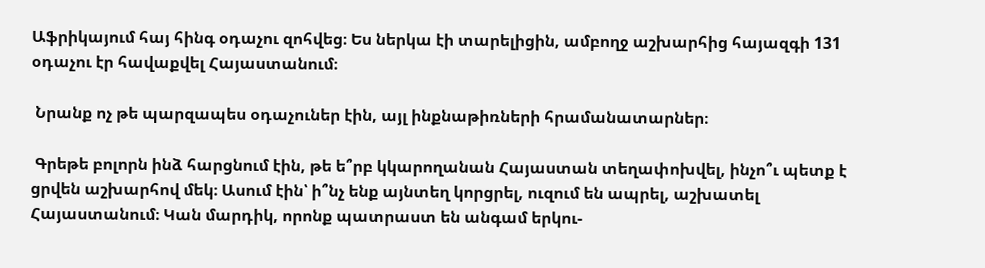Աֆրիկայում հայ հինգ օդաչու զոհվեց։ Ես ներկա էի տարելիցին, ամբողջ աշխարհից հայազգի 131 օդաչու էր հավաքվել Հայաստանում։

 Նրանք ոչ թե պարզապես օդաչուներ էին, այլ ինքնաթիռների հրամանատարներ։

 Գրեթե բոլորն ինձ հարցնում էին, թե ե՞րբ կկարողանան Հայաստան տեղափոխվել, ինչո՞ւ պետք է ցրվեն աշխարհով մեկ։ Ասում էին՝ ի՞նչ ենք այնտեղ կորցրել, ուզում են ապրել, աշխատել Հայաստանում։ Կան մարդիկ, որոնք պատրաստ են անգամ երկու-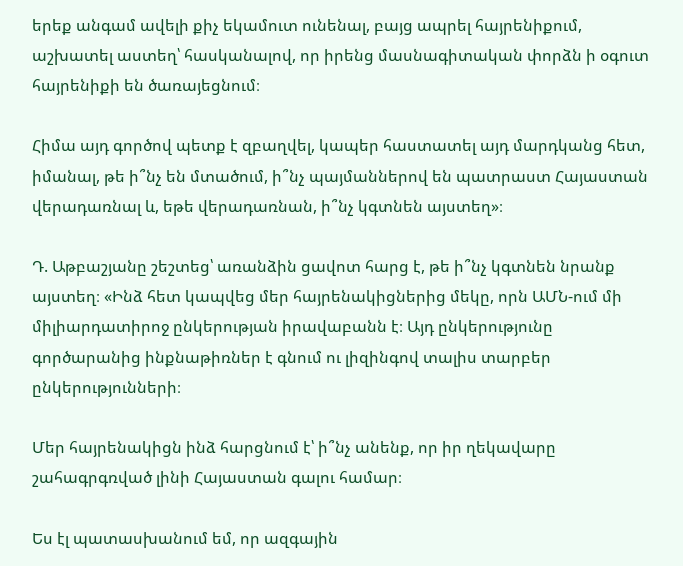երեք անգամ ավելի քիչ եկամուտ ունենալ, բայց ապրել հայրենիքում, աշխատել աստեղ՝ հասկանալով, որ իրենց մասնագիտական փորձն ի օգուտ հայրենիքի են ծառայեցնում։

Հիմա այդ գործով պետք է զբաղվել, կապեր հաստատել այդ մարդկանց հետ, իմանալ, թե ի՞նչ են մտածում, ի՞նչ պայմաններով են պատրաստ Հայաստան վերադառնալ և, եթե վերադառնան, ի՞նչ կգտնեն այստեղ»։

Դ. Աթբաշյանը շեշտեց՝ առանձին ցավոտ հարց է, թե ի՞նչ կգտնեն նրանք այստեղ։ «Ինձ հետ կապվեց մեր հայրենակիցներից մեկը, որն ԱՄՆ-ում մի միլիարդատիրոջ ընկերության իրավաբանն է։ Այդ ընկերությունը գործարանից ինքնաթիռներ է գնում ու լիզինգով տալիս տարբեր ընկերությունների։

Մեր հայրենակիցն ինձ հարցնում է՝ ի՞նչ անենք, որ իր ղեկավարը շահագրգռված լինի Հայաստան գալու համար։

Ես էլ պատասխանում եմ, որ ազգային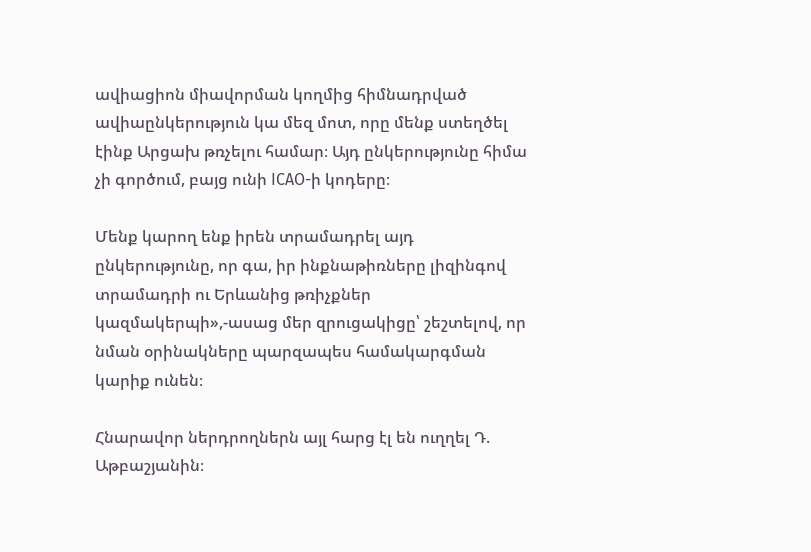ավիացիոն միավորման կողմից հիմնադրված ավիաընկերություն կա մեզ մոտ, որը մենք ստեղծել էինք Արցախ թռչելու համար։ Այդ ընկերությունը հիմա չի գործում, բայց ունի ICAO-ի կոդերը։

Մենք կարող ենք իրեն տրամադրել այդ ընկերությունը, որ գա, իր ինքնաթիռները լիզինգով տրամադրի ու Երևանից թռիչքներ կազմակերպի»,-ասաց մեր զրուցակիցը՝ շեշտելով, որ նման օրինակները պարզապես համակարգման կարիք ունեն։

Հնարավոր ներդրողներն այլ հարց էլ են ուղղել Դ. Աթբաշյանին։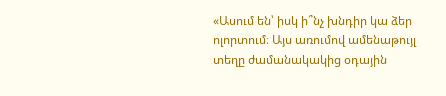«Ասում են՝ իսկ ի՞նչ խնդիր կա ձեր ոլորտում։ Այս առումով ամենաթույլ տեղը ժամանակակից օդային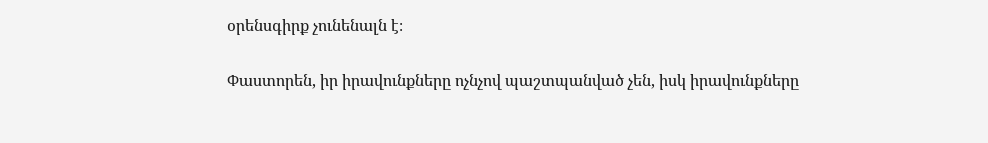օրենսգիրք չունենալն է։

Փաստորեն, իր իրավունքները ոչնչով պաշտպանված չեն, իսկ իրավունքները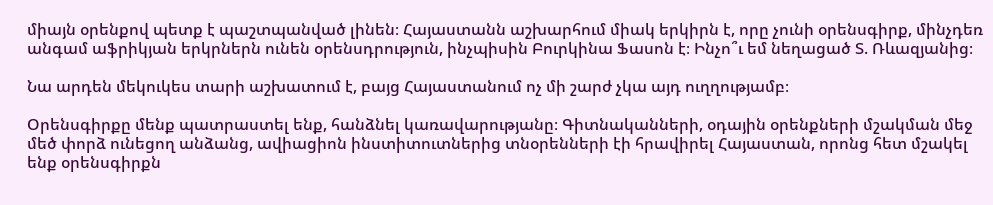միայն օրենքով պետք է պաշտպանված լինեն։ Հայաստանն աշխարհում միակ երկիրն է, որը չունի օրենսգիրք, մինչդեռ անգամ աֆրիկյան երկրներն ունեն օրենսդրություն, ինչպիսին Բուրկինա Ֆասոն է։ Ինչո՞ւ եմ նեղացած Տ. Ռևազյանից։

Նա արդեն մեկուկես տարի աշխատում է, բայց Հայաստանում ոչ մի շարժ չկա այդ ուղղությամբ։

Օրենսգիրքը մենք պատրաստել ենք, հանձնել կառավարությանը։ Գիտնականների, օդային օրենքների մշակման մեջ մեծ փորձ ունեցող անձանց, ավիացիոն ինստիտուտներից տնօրենների էի հրավիրել Հայաստան, որոնց հետ մշակել ենք օրենսգիրքն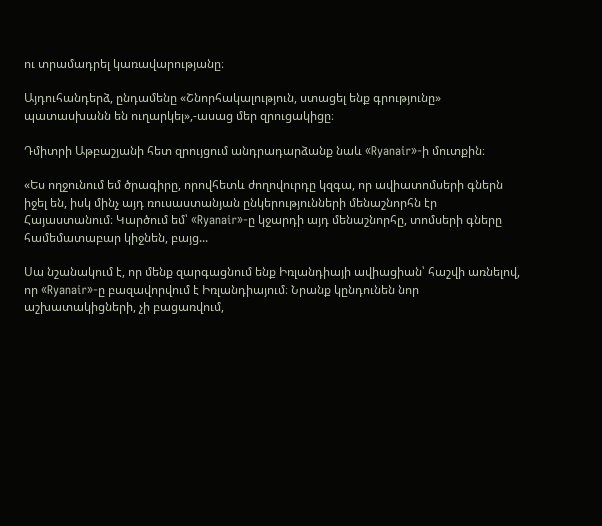ու տրամադրել կառավարությանը։

Այդուհանդերձ, ընդամենը «Շնորհակալություն, ստացել ենք գրությունը» պատասխանն են ուղարկել»,-ասաց մեր զրուցակիցը։

Դմիտրի Աթբաշյանի հետ զրույցում անդրադարձանք նաև «Ryanair»-ի մուտքին։

«Ես ողջունում եմ ծրագիրը, որովհետև ժողովուրդը կզգա, որ ավիատոմսերի գներն իջել են, իսկ մինչ այդ ռուսաստանյան ընկերությունների մենաշնորհն էր Հայաստանում։ Կարծում եմ՝ «Ryanair»-ը կջարդի այդ մենաշնորհը, տոմսերի գները համեմատաբար կիջնեն, բայց...

Սա նշանակում է, որ մենք զարգացնում ենք Իռլանդիայի ավիացիան՝ հաշվի առնելով, որ «Ryanair»-ը բազավորվում է Իռլանդիայում։ Նրանք կընդունեն նոր աշխատակիցների, չի բացառվում,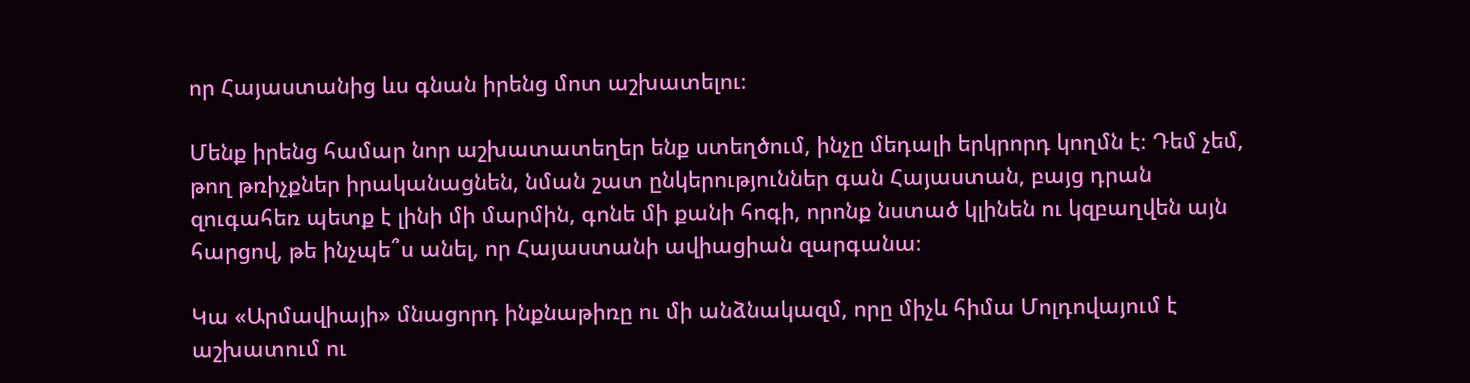որ Հայաստանից ևս գնան իրենց մոտ աշխատելու։

Մենք իրենց համար նոր աշխատատեղեր ենք ստեղծում, ինչը մեդալի երկրորդ կողմն է։ Դեմ չեմ, թող թռիչքներ իրականացնեն, նման շատ ընկերություններ գան Հայաստան, բայց դրան զուգահեռ պետք է լինի մի մարմին, գոնե մի քանի հոգի, որոնք նստած կլինեն ու կզբաղվեն այն հարցով, թե ինչպե՞ս անել, որ Հայաստանի ավիացիան զարգանա։

Կա «Արմավիայի» մնացորդ ինքնաթիռը ու մի անձնակազմ, որը միչև հիմա Մոլդովայում է աշխատում ու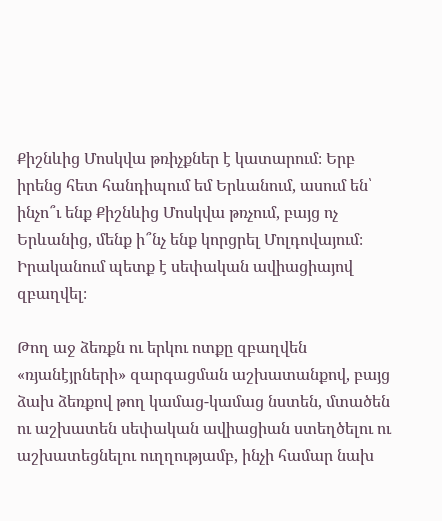Քիշնևից Մոսկվա թռիչքներ է կատարում։ Երբ իրենց հետ հանդիպում եմ Երևանում, ասում են՝ ինչո՞ւ ենք Քիշնևից Մոսկվա թռչում, բայց ոչ Երևանից, մենք ի՞նչ ենք կորցրել Մոլդովայում։ Իրականում պետք է սեփական ավիացիայով զբաղվել։

Թող աջ ձեռքն ու երկու ոտքը զբաղվեն «ռյանէյրների» զարգացման աշխատանքով, բայց ձախ ձեռքով թող կամաց-կամաց նստեն, մտածեն ու աշխատեն սեփական ավիացիան ստեղծելու ու աշխատեցնելու ուղղությամբ, ինչի համար նախ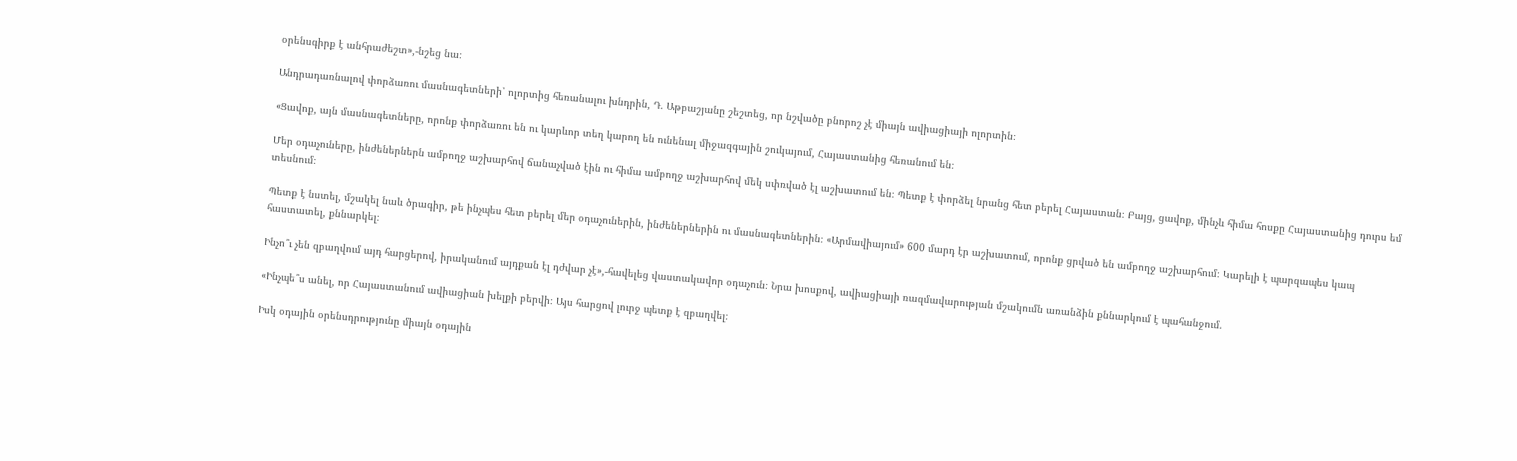օրենսգիրք է անհրաժեշտ»,-նշեց նա։

Անդրադառնալով փորձառու մասնագետների՝ ոլորտից հեռանալու խնդրին, Դ. Աթբաշյանը շեշտեց, որ նշվածը բնորոշ չէ միայն ավիացիայի ոլորտին։

«Ցավոք, այն մասնագետները, որոնք փորձառու են ու կարևոր տեղ կարող են ունենալ միջազգային շուկայում, Հայաստանից հեռանում են։

Մեր օդաչուները, ինժեներներն ամբողջ աշխարհով ճանաչված էին ու հիմա ամբողջ աշխարհով մեկ սփռված էլ աշխատում են։ Պետք է փորձել նրանց հետ բերել Հայաստան։ Բայց, ցավոք, մինչև հիմա հոսքը Հայաստանից դուրս եմ տեսնում։

Պետք է նստել, մշակել նաև ծրագիր, թե ինչպես հետ բերել մեր օդաչուներին, ինժեներներին ու մասնագետներին։ «Արմավիայում» 600 մարդ էր աշխատում, որոնք ցրված են ամբողջ աշխարհում։ Կարելի է պարզապես կապ հաստատել, քննարկել։

Ինչո՞ւ չեն զբաղվում այդ հարցերով, իրականում այդքան էլ դժվար չէ»,-հավելեց վաստակավոր օդաչուն։ Նրա խոսքով, ավիացիայի ռազմավարության մշակումն առանձին քննարկում է պահանջում.

«Ինչպե՞ս անել, որ Հայաստանում ավիացիան խելքի բերվի։ Այս հարցով լուրջ պետք է զբաղվել։

Իսկ օդային օրենսդրությունը միայն օդային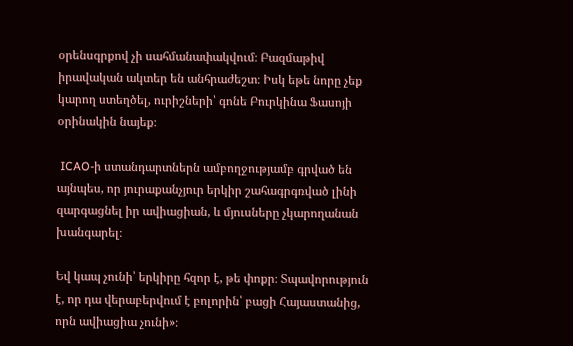օրենսգրքով չի սահմանափակվում։ Բազմաթիվ իրավական ակտեր են անհրաժեշտ։ Իսկ եթե նորը չեք կարող ստեղծել, ուրիշների՝ գոնե Բուրկինա Ֆասոյի օրինակին նայեք։

 ICAO-ի ստանդարտներն ամբողջությամբ գրված են այնպես, որ յուրաքանչյուր երկիր շահագրգռված լինի զարգացնել իր ավիացիան, և մյուսները չկարողանան խանգարել։

Եվ կապ չունի՝ երկիրը հզոր է, թե փոքր։ Տպավորություն է, որ դա վերաբերվում է բոլորին՝ բացի Հայաստանից, որն ավիացիա չունի»։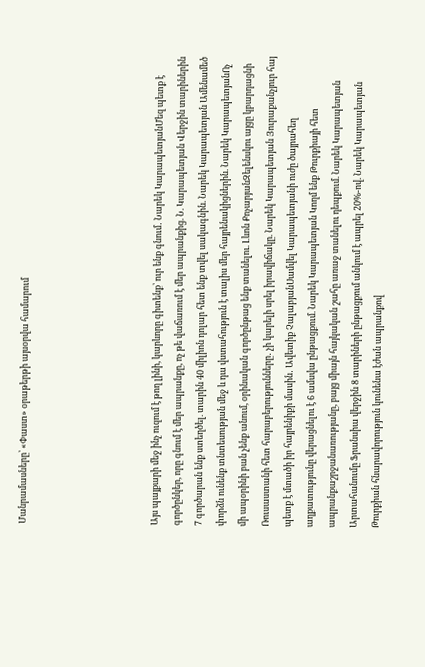Մանրամասները՝ «Փաստ» օրաթերթի այսօրվա համարում





Այս պայքարի մեջ ինչ ուզում է թող լինի, կարևորը գիտենք՝ ուր ենք գնում․ Նարեկ ԿարապետյանՄեզ պետք է գործընկեր, որը գնում է մեր ապրանքը, ոչ թե վաճառում է մեր ապրանքից. Ն. Կարապետյան Վերջին տարիներին 7 գործարան ենք ստեղծել. տարին 40 միլիոն դոլար հետ ենք տվել սակագնին. Նարեկ Կարապետյան Ամենամեծ փորձն ունենք տնտեսության մեջ և դա վստահություն է տալիս մեր հայրենակիցներին. Նարեկ ԿարապետյանՈչ մի ապօրինի բան չենք անում, օրինական գործընթաց ենք տանելու. Լևոն ՔոչարյանԶելենսկու այցը կբարդացնի Ռուսաստանի հետ հարաբերությունները․ չի կարելի սրել իրավիճակը. Նարեկ Կարապետյան Յուրաքանչյուր հայ պետք է մտածի իր հայրենիքի մասին․ Ավետիք ՉալաբյանՍամվել Կարապետյանի ուժը ծայրահեղ աղքատությունը վերացնելու է 6 ամսվա ընթացքում. Նարեկ Կարապետյան Կողմ ենք Թուրքիայի հետ ապրանքաշրջանառությանը, բայց միայն հայկական շահը առաջ տանելու դեպքում. Նարեկ Կարապետյան Արտահանումը Ֆրանսիա վերջին 8 տարիների ընթացքում անկում է ապրել 20%-ով. Նարեկ Կարապետյան Թուրքիան հնարավորություն կունենա էժան ապրանքով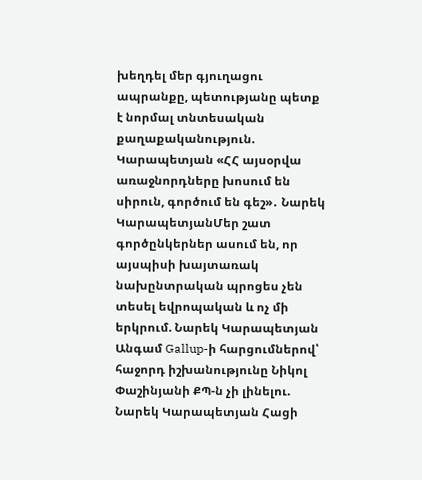խեղդել մեր գյուղացու ապրանքը, պետությանը պետք է նորմալ տնտեսական քաղաքականություն. Կարապետյան «ՀՀ այսօրվա առաջնորդները խոսում են սիրուն, գործում են գեշ»․ Նարեկ ԿարապետյանՄեր շատ գործընկերներ ասում են, որ այսպիսի խայտառակ նախընտրական պրոցես չեն տեսել եվրոպական և ոչ մի երկրում. Նարեկ Կարապետյան Անգամ Gallup-ի հարցումներով՝ հաջորդ իշխանությունը Նիկոլ Փաշինյանի ՔՊ-ն չի լինելու. Նարեկ Կարապետյան Հացի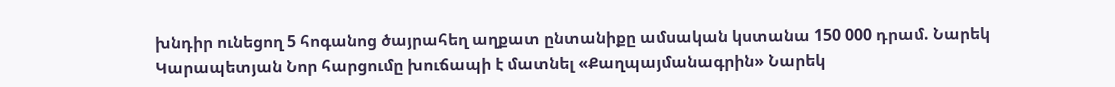խնդիր ունեցող 5 հոգանոց ծայրահեղ աղքատ ընտանիքը ամսական կստանա 150 000 դրամ. Նարեկ Կարապետյան Նոր հարցումը խուճապի է մատնել «Քաղպայմանագրին» Նարեկ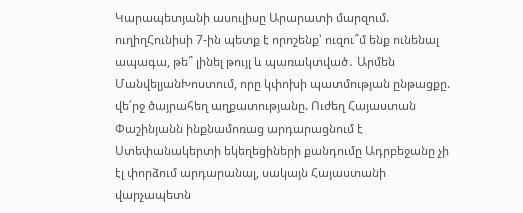Կարապետյանի ասուլիսը Արարատի մարզում. ուղիղՀունիսի 7-ին պետք է որոշենք՝ ուզու՞մ ենք ունենալ ապագա, թե՞ լինել թույլ և պառակտված․ Արմեն ՄանվելյանԽոստում, որը կփոխի պատմության ընթացքը. վե՛րջ ծայրահեղ աղքատությանը. Ուժեղ Հայաստան Փաշինյանն ինքնամոռաց արդարացնում է Ստեփանակերտի եկեղեցիների քանդումը Ադրբեջանը չի էլ փորձում արդարանալ, սակայն Հայաստանի վարչապետն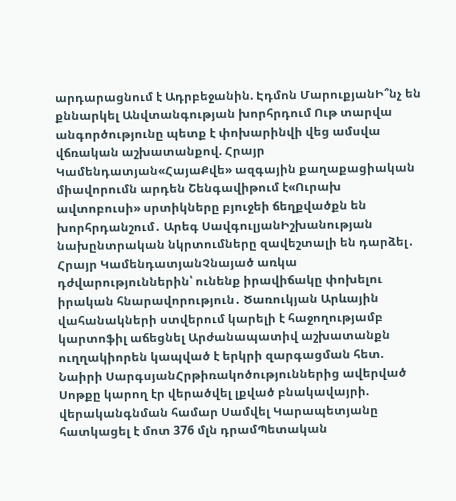արդարացնում է Ադրբեջանին. Էդմոն ՄարուքյանԻ՞նչ են քննարկել Անվտանգության խորհրդում Ութ տարվա անգործությունը պետք է փոխարինվի վեց ամսվա վճռական աշխատանքով. Հրայր Կամենդատյան«ՀայաՔվե» ազգային քաղաքացիական միավորումն արդեն Շենգավիթում է«Ուրախ ավտոբուսի» սրտիկները բյուջեի ճեղքվածքն են խորհրդանշում․ Արեգ ՍավգուլյանԻշխանության նախընտրական նկրտումները զավեշտալի են դարձել․ Հրայր ԿամենդատյանՉնայած առկա դժվարություններին՝ ունենք իրավիճակը փոխելու իրական հնարավորություն․ Ծառուկյան Արևային վահանակների ստվերում կարելի է հաջողությամբ կարտոֆիլ աճեցնել Արժանապատիվ աշխատանքն ուղղակիորեն կապված է երկրի զարգացման հետ. Նաիրի ՍարգսյանՀրթիռակոծություններից ավերված Սոթքը կարող էր վերածվել լքված բնակավայրի. վերականգնման համար Սամվել Կարապետյանը հատկացել է մոտ 376 մլն դրամՊետական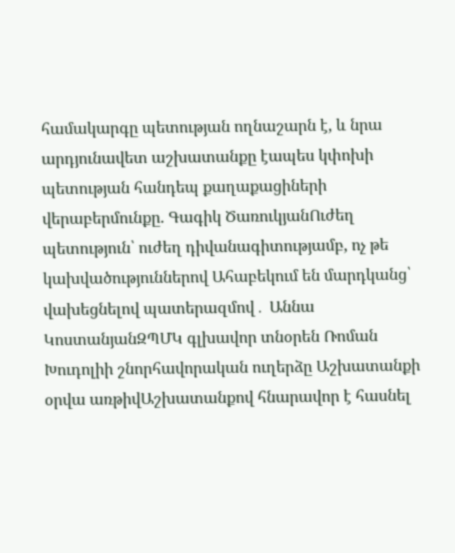համակարգը պետության ողնաշարն է, և նրա արդյունավետ աշխատանքը էապես կփոխի պետության հանդեպ քաղաքացիների վերաբերմունքը. Գագիկ ԾառուկյանՈւժեղ պետություն՝ ուժեղ դիվանագիտությամբ, ոչ թե կախվածություններով Ահաբեկում են մարդկանց՝ վախեցնելով պատերազմով․ Աննա ԿոստանյանԶՊՄԿ գլխավոր տնօրեն Ռոման Խուդոլիի շնորհավորական ուղերձը Աշխատանքի օրվա առթիվԱշխատանքով հնարավոր է հասնել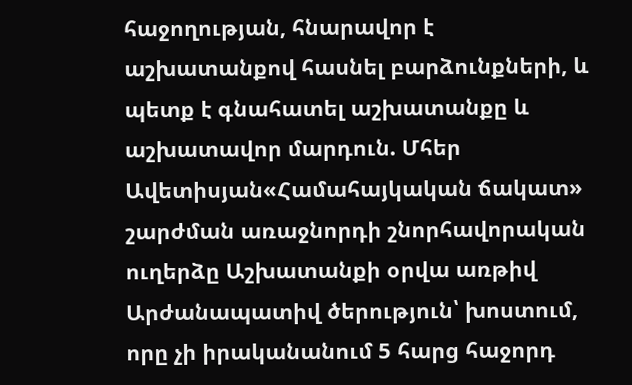հաջողության, հնարավոր է աշխատանքով հասնել բարձունքների, և պետք է գնահատել աշխատանքը և աշխատավոր մարդուն. Մհեր Ավետիսյան«Համահայկական ճակատ» շարժման առաջնորդի շնորհավորական ուղերձը Աշխատանքի օրվա առթիվ Արժանապատիվ ծերություն՝ խոստում, որը չի իրականանում 5 հարց հաջորդ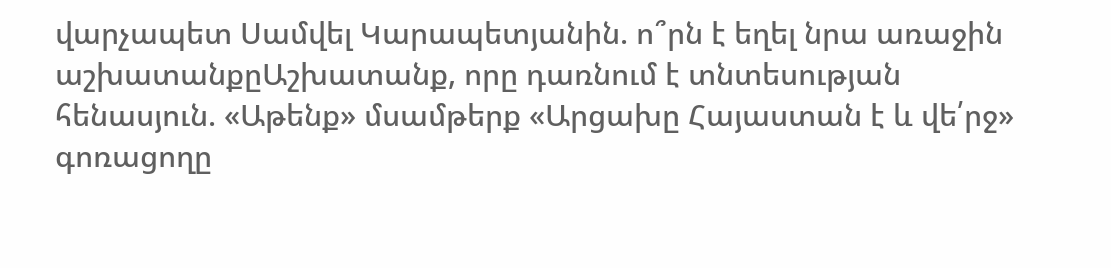վարչապետ Սամվել Կարապետյանին. ո՞րն է եղել նրա առաջին աշխատանքըԱշխատանք, որը դառնում է տնտեսության հենասյուն. «Աթենք» մսամթերք «Արցախը Հայաստան է և վե՛րջ» գոռացողը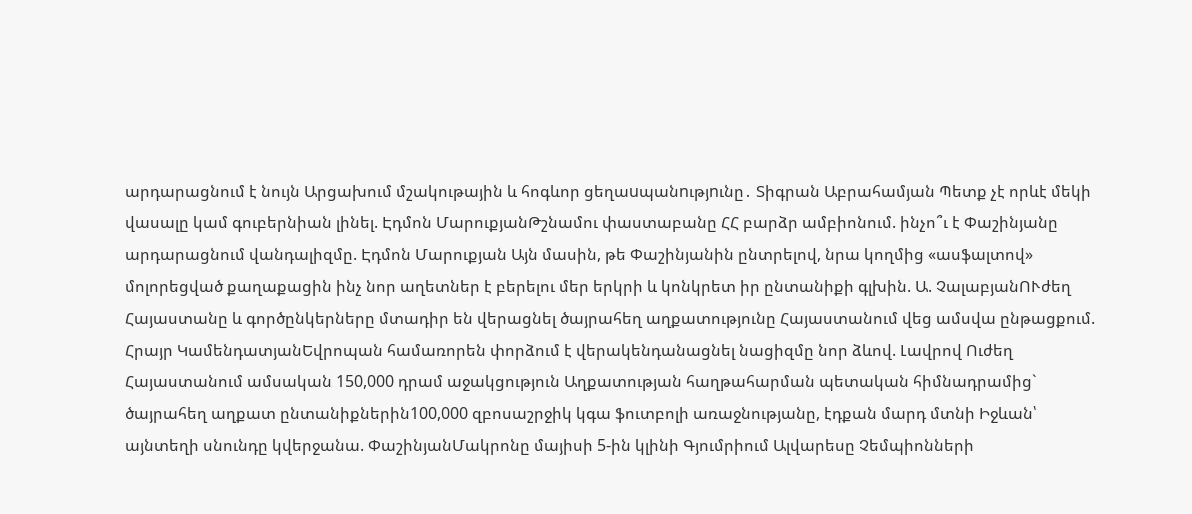արդարացնում է նույն Արցախում մշակութային և հոգևոր ցեղաuպանnւթյnւնը․ Տիգրան Աբրահամյան Պետք չէ որևէ մեկի վասալը կամ գուբերնիան լինել. Էդմոն ՄարուքյանԹշնամու փաստաբանը ՀՀ բարձր ամբիոնում. ինչո՞ւ է Փաշինյանը արդարացնում վանդալիզմը. Էդմոն Մարուքյան Այն մասին, թե Փաշինյանին ընտրելով, նրա կողմից «ասֆալտով» մոլորեցված քաղաքացին ինչ նոր աղետներ է բերելու մեր երկրի և կոնկրետ իր ընտանիքի գլխին. Ա. ՉալաբյանՈՒժեղ Հայաստանը և գործընկերները մտադիր են վերացնել ծայրահեղ աղքատությունը Հայաստանում վեց ամսվա ընթացքում. Հրայր ԿամենդատյանԵվրոպան համառորեն փորձում է վերակենդանացնել նացիզմը նոր ձևով. Լավրով Ուժեղ Հայաստանում ամսական 150,000 դրամ աջակցություն Աղքատության հաղթահարման պետական հիմնադրամից` ծայրահեղ աղքատ ընտանիքներին100,000 զբոսաշրջիկ կգա ֆուտբոլի առաջնությանը, էդքան մարդ մտնի Իջևան՝ այնտեղի սնունդը կվերջանա. ՓաշինյանՄակրոնը մայիսի 5-ին կլինի Գյումրիում Ալվարեսը Չեմպիոնների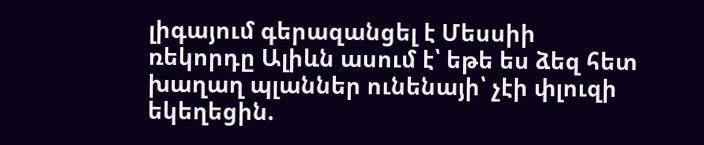լիգայում գերազանցել է Մեսսիի ռեկորդը Ալիևն ասում է՝ եթե ես ձեզ հետ խաղաղ պլաններ ունենայի՝ չէի փլուզի եկեղեցին.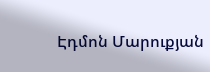Էդմոն Մարուքյան